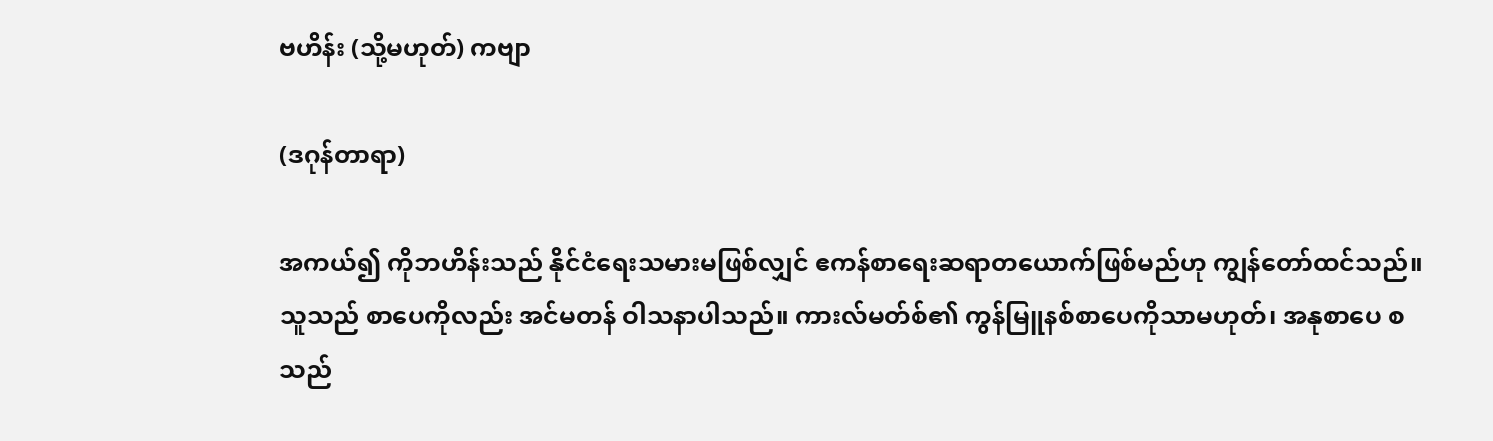ဗဟိန်း (သို့မဟုတ်) ကဗျာ

(ဒဂုန်တာရာ)

အကယ်၍ ကိုဘဟိန်းသည် နိုင်ငံရေးသမားမဖြစ်လျှင် ဧကန်စာရေးဆရာတယောက်ဖြစ်မည်ဟု ကျွန်တော်ထင်သည်။
သူသည် စာပေကိုလည်း အင်မတန် ဝါသနာပါသည်။ ကားလ်မတ်စ်၏ ကွန်မြူနစ်စာပေကိုသာမဟုတ်၊ အနုစာပေ စသည်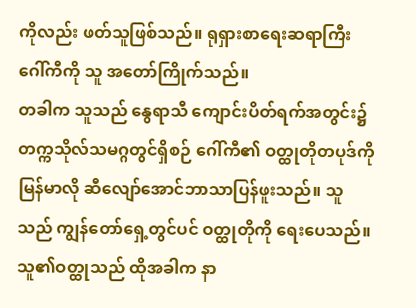ကိုလည်း ဖတ်သူဖြစ်သည်။ ရုရှားစာရေးဆရာကြီး ဂေါ်ကီကို သူ အတော်ကြိုက်သည်။
တခါက သူသည် နွေရာသီ ကျောင်းပိတ်ရက်အတွင်း၌ တက္ကသိုလ်သမဂ္ဂတွင်ရှိစဉ် ဂေါ်ကီ၏ ဝတ္ထုတိုတပုဒ်ကို မြန်မာလို ဆီလျော်အောင်ဘာသာပြန်ဖူးသည်။ သူသည် ကျွန်တော်ရှေ့တွင်ပင် ဝတ္ထုတိုကို ရေးပေသည်။
သူ၏ဝတ္ထုသည် ထိုအခါက နာ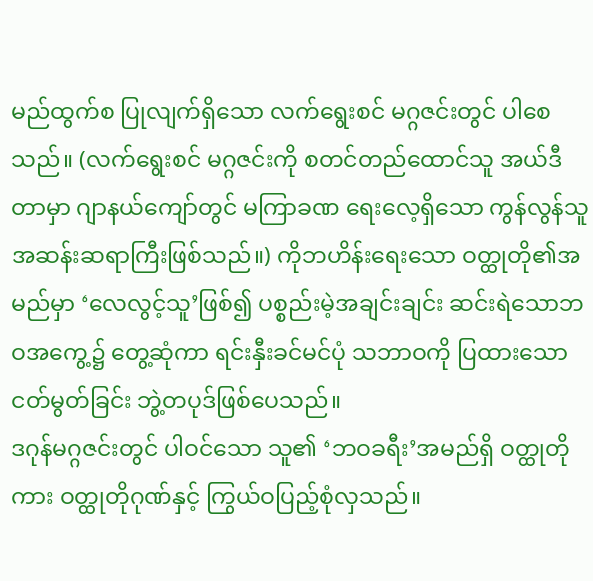မည်ထွက်စ ပြုလျက်ရှိသော လက်ရွေးစင် မဂ္ဂဇင်းတွင် ပါစေသည်။ (လက်ရွေးစင် မဂ္ဂဇင်းကို စတင်တည်ထောင်သူ အယ်ဒီတာမှာ ဂျာနယ်ကျော်တွင် မကြာခဏ ရေးလေ့ရှိသော ကွန်လွန်သူ အဆန်းဆရာကြီးဖြစ်သည်။) ကိုဘဟိန်းရေးသော ဝတ္ထုတို၏အမည်မှာ ‘လေလွင့်သူ’ဖြစ်၍ ပစ္စည်းမဲ့အချင်းချင်း ဆင်းရဲသောဘဝအကွေ့၌ တွေ့ဆုံကာ ရင်းနှီးခင်မင်ပုံ သဘာဝကို ပြထားသောငတ်မွတ်ခြင်း ဘွဲ့တပုဒ်ဖြစ်ပေသည်။
ဒဂုန်မဂ္ဂဇင်းတွင် ပါဝင်သော သူ၏ ‘ဘဝခရီး’အမည်ရှိ ဝတ္ထုတိုကား ဝတ္ထုတိုဂုဏ်နှင့် ကြွယ်ဝပြည့်စုံလှသည်။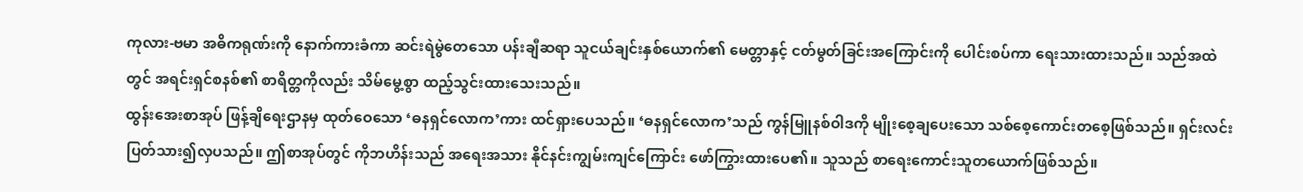ကုလား-ဗမာ အဓိကရုဏ်းကို နောက်ကားခံကာ ဆင်းရဲမွဲတေသော ပန်းချီဆရာ သူငယ်ချင်းနှစ်ယောက်၏ မေတ္တာနှင့် ငတ်မွတ်ခြင်းအကြောင်းကို ပေါင်းစပ်ကာ ရေးသားထားသည်။ သည်အထဲတွင် အရင်းရှင်စနစ်၏ စာရိတ္တကိုလည်း သိမ်မွေ့စွာ ထည့်သွင်းထားသေးသည်။
ထွန်းအေးစာအုပ် ဖြန့်ချိရေးဌာနမှ ထုတ်ဝေသော ‘ဓနရှင်လောက’ကား ထင်ရှားပေသည်။ ‘ဓနရှင်လောက’သည် ကွန်မြူနစ်ဝါဒကို မျိုးစေ့ချပေးသော သစ်စေ့ကောင်းတစေ့ဖြစ်သည်။ ရှင်းလင်းပြတ်သား၍လှပသည်။ ဤစာအုပ်တွင် ကိုဘဟိန်းသည် အရေးအသား နိုင်နင်းကျွမ်းကျင်ကြောင်း ဖော်ကြွားထားပေ၏။ သူသည် စာရေးကောင်းသူတယောက်ဖြစ်သည်။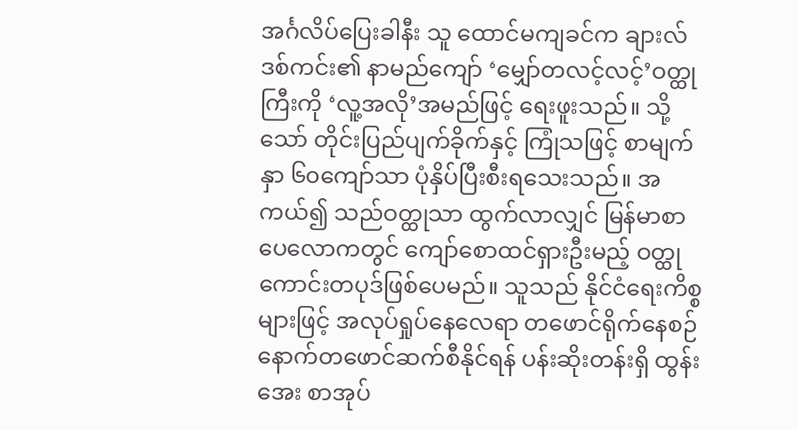အင်္ဂလိပ်ပြေးခါနီး သူ ထောင်မကျခင်က ချားလ်ဒစ်ကင်း၏ နာမည်ကျော် ‘မျှော်တလင့်လင့်’ဝတ္ထုကြီးကို ‘လူ့အလို’အမည်ဖြင့် ရေးဖူးသည်။ သို့သော် တိုင်းပြည်ပျက်ခိုက်နှင့် ကြုံသဖြင့် စာမျက်နှာ ၆၀ကျော်သာ ပုံနှိပ်ပြီးစီးရသေးသည်။ အကယ်၍ သည်ဝတ္ထုသာ ထွက်လာလျှင် မြန်မာစာပေလောကတွင် ကျော်စောထင်ရှားဦးမည့် ဝတ္ထုကောင်းတပုဒ်ဖြစ်ပေမည်။ သူသည် နိုင်ငံရေးကိစ္စများဖြင့် အလုပ်ရှုပ်နေလေရာ တဖောင်ရိုက်နေစဉ် နောက်တဖောင်ဆက်စီနိုင်ရန် ပန်းဆိုးတန်းရှိ ထွန်းအေး စာအုပ်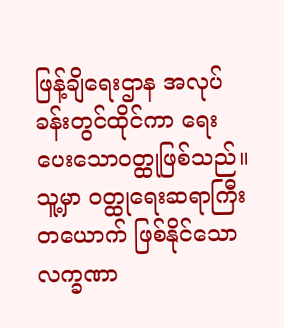ဖြန့်ချိရေးဌာန အလုပ်ခန်းတွင်ထိုင်ကာ ရေးပေးသောဝတ္ထုဖြစ်သည်။ သူ့မှာ ဝတ္ထုရေးဆရာကြီးတယောက် ဖြစ်နိုင်သော လက္ခဏာ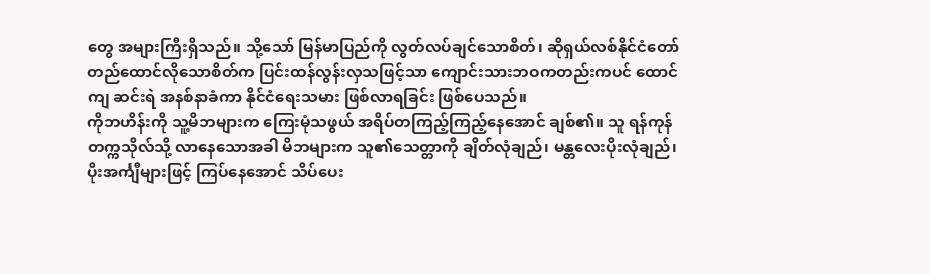တွေ အများကြီးရှိသည်။ သို့သော် မြန်မာပြည်ကို လွတ်လပ်ချင်သောစိတ်၊ ဆိုရှယ်လစ်နိုင်ငံတော် တည်ထောင်လိုသောစိတ်က ပြင်းထန်လွန်းလှသဖြင့်သာ ကျောင်းသားဘဝကတည်းကပင် ထောင်ကျ ဆင်းရဲ အနစ်နာခံကာ နိုင်ငံရေးသမား ဖြစ်လာရခြင်း ဖြစ်ပေသည်။
ကိုဘဟိန်းကို သူ့မိဘများက ကြေးမုံသဖွယ် အရိပ်တကြည့်ကြည့်နေအောင် ချစ်၏။ သူ ရန်ကုန်တက္ကသိုလ်သို့ လာနေသောအခါ မိဘများက သူ၏သေတ္တာကို ချိတ်လုံချည်၊ မန္တလေးပိုးလုံချည်၊ ပိုးအင်္ကျီများဖြင့် ကြပ်နေအောင် သိပ်ပေး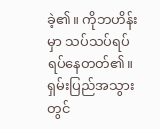ခဲ့၏။ ကိုဘဟိန်းမှာ သပ်သပ်ရပ်ရပ်နေတတ်၏။
ရှမ်းပြည်အသွားတွင်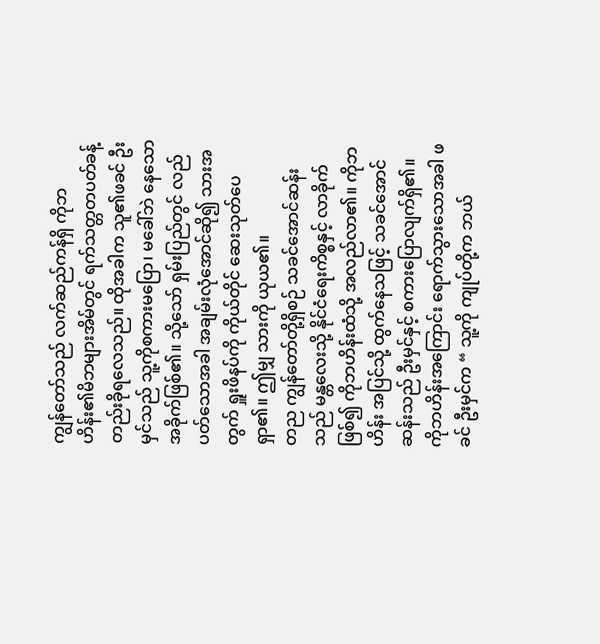ကျွန်တော်သည် လက်ဆည်ကန်ရှိ ကိုဘဟိန်း၏မိဘများအိမ်တွင် ရက်သတ္တတပတ်ခန့် တည်းခိုရလေသည်။ ထိုအခါက သူ၏ဖခင် ဦးမှင်သည် သူ့ကိုစကားမပြော၊ မခေါ်ဘဲ နေသောအခိုက်ဖြစ်၏။ သို့သော် ရှမ်းပြည်တွင် လည်ပတ်သောအခါ အချမ်းလုံအောင်ဆို၍ သားအတွက် ရှူးဖိနပ်ကို ကိုယ်တိုင် ဆေးသုတ်ပေရှာ၏။ ဤမျှ သားကို ယုယ၏။
တည ကျွန်တော်တို့ရှိစဉ် သခင်အောင်ဆန်းသည် မန္တလေးသို့ နိုင်ငံရေးကိစ္စနှင့် လာခိုက်ဖြစ်၍ ကိုဘဟိန်းထံသို့ အလည်လာ၏။ ကိုဘဟိန်း အပြင်သို့ ထွက်နေသဖြင့် သခင်အောင်ဆန်းသည် ဦးမှင်နှင့် စကားပြောလျက်ရှိ၏။ ကိုဘဟိန်းအကြောင်း ရောက်သွားသောအခါ ဖခင် ဦးမှင်က “ သူ့ကို ကျုပ်တို့က ဘယ်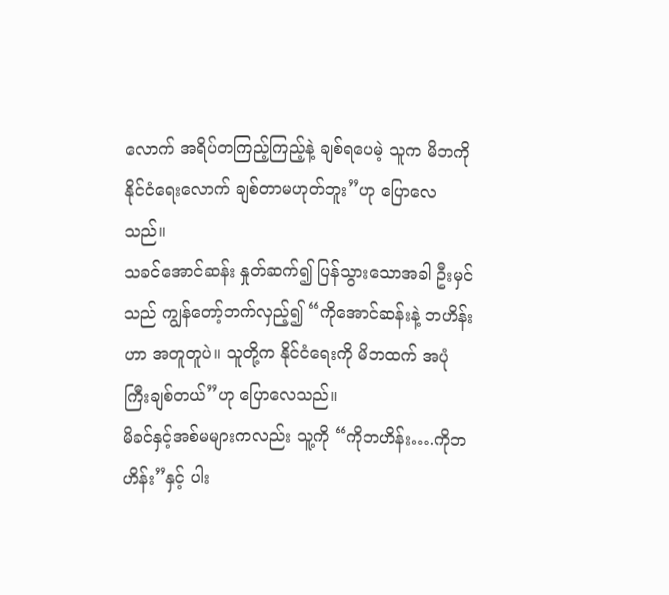လောက် အရိပ်တကြည့်ကြည့်နဲ့ ချစ်ရပေမဲ့ သူက မိဘကို နိုင်ငံရေးလောက် ချစ်တာမဟုတ်ဘူး”ဟု ပြောလေသည်။
သခင်အောင်ဆန်း နှုတ်ဆက်၍ ပြန်သွားသောအခါ ဦးမှင်သည် ကျွန်တော့်ဘက်လှည့်၍ “ကိုအောင်ဆန်းနဲ့ ဘဟိန်းဟာ အတူတူပဲ။ သူတို့က နိုင်ငံရေးကို မိဘထက် အပုံကြီးချစ်တယ်”ဟု ပြောလေသည်။
မိခင်နှင့်အစ်မများကလည်း သူ့ကို “ကိုဘဟိန်း….ကိုဘဟိန်း”နှင့် ပါး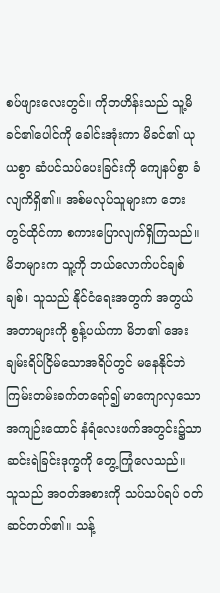စပ်ဖျားလေးတွင်။ ကိုဘဟိန်းသည် သူ့မိခင်၏ပေါင်ကို ခေါင်းအုံးကာ မိခင်၏ ယုယစွာ ဆံပင်သပ်ပေးခြင်းကို ကျေနပ်စွာ ခံလျကိရှိ၏။ အစ်မလုပ်သူများက ဘေးတွင်ထိုင်ကာ စကားပြောလျက်ရှိကြသည်။
မိဘများက သူ့ကို ဘယ်လောက်ပင်ချစ်ချစ်၊ သူသည် နိုင်ငံရေးအတွက် အတွယ်အတာများကို စွန့်ပယ်ကာ မိဘ၏ အေးချမ်းရိပ်ငြိမ်သောအရိပ်တွင် မနေနိုင်ဘဲ ကြမ်းတမ်းခက်တရော်၍ မာကျောလှသော အကျဉ်းထောင် နံရံလေးဖက်အတွင်း၌သာ ဆင်းရဲခြင်းဒုက္ခကို တွေ့ကြုံလေသည်။
သူသည် အဝတ်အစားကို သပ်သပ်ရပ် ဝတ်ဆင်တတ်၏။ သန့်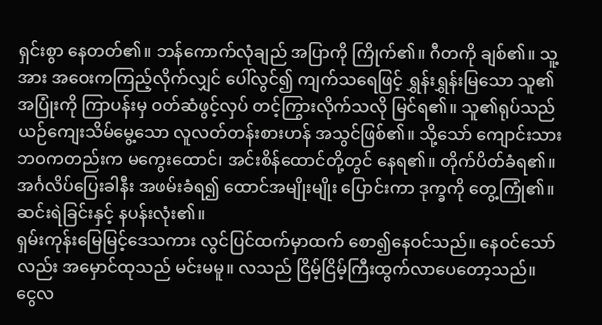ရှင်းစွာ နေတတ်၏။ ဘန်ကောက်လုံချည် အပြာကို ကြိုက်၏။ ဂီတကို ချစ်၏။ သူ့အား အဝေးကကြည့်လိုက်လျှင် ပေါ်လွင်၍ ကျက်သရေဖြင့် ရွှန်းရွှန်းမြသော သူ၏အပြုံးကို ကြာပန်းမှ ဝတ်ဆံဖွင့်လှပ် တင့်ကြွားလိုက်သလို မြင်ရ၏။ သူ၏ရုပ်သည် ယဉ်ကျေးသိမ်မွေ့သော လူလတ်တန်းစားဟန် အသွင်ဖြစ်၏။ သို့သော် ကျောင်းသားဘဝကတည်းက မကွေးထောင်၊ အင်းစိန်ထောင်တို့တွင် နေရ၏။ တိုက်ပိတ်ခံရ၏။ အင်္ဂလိပ်ပြေးခါနီး အဖမ်းခံရ၍ ထောင်အမျိုးမျိုး ပြောင်းကာ ဒုက္ခကို တွေ့ကြုံ၏။ ဆင်းရဲခြင်းနှင့် နပန်းလုံး၏။
ရှမ်းကုန်းမြေမြင့်ဒေသကား လွင်ပြင်ထက်မှာထက် စော၍နေဝင်သည်။ နေဝင်သော်လည်း အမှောင်ထုသည် မင်းမမူ။ လသည် ငြိမ့်ငြိမ့်ကြီးထွက်လာပေတော့သည်။
ငွေလ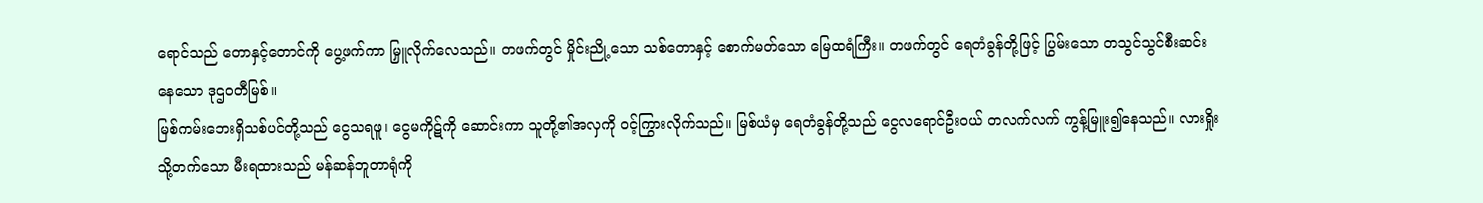ရောင်သည် တောနှင့်တောင်ကို ပွေ့ဖက်ကာ မြှူလိုက်လေသည်။ တဖက်တွင် မှိုင်းညို့သော သစ်တောနှင့် စောက်မတ်သော မြေထရံကြီး။ တဖက်တွင် ရေတံခွန်တို့ဖြင့် ပြွမ်းသော တသွင်သွင်စီးဆင်းနေသော ဒုဌဝတီမြစ်။
မြစ်ကမ်းဘေးရှိသစ်ပင်တို့သည် ငွေသရဖူ၊ ငွေမကိုဋ်ကို ဆောင်းကာ သူတို့၏အလှကို ဝင့်ကြွားလိုက်သည်။ မြစ်ယံမှ ရေတံခွန်တို့သည် ငွေလရောင်ဦးဝယ် တလက်လက် ကွန့်မြူး၍နေသည်။ လားရှိုးသို့တက်သော မီးရထားသည် မန်ဆန်ဘူတာရုံကို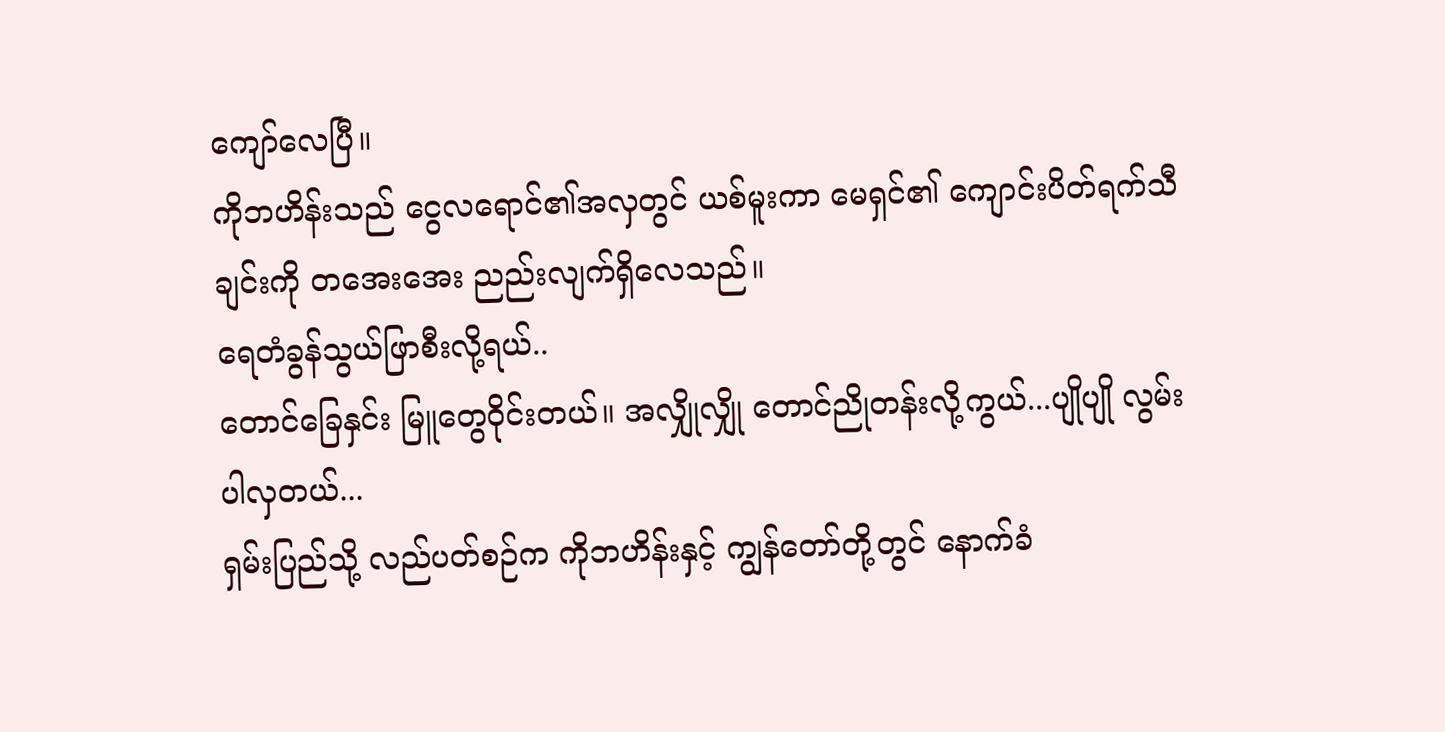ကျော်လေပြီ။
ကိုဘဟိန်းသည် ငွေလရောင်၏အလှတွင် ယစ်မူးကာ မေရှင်၏ ကျောင်းပိတ်ရက်သီချင်းကို တအေးအေး ညည်းလျက်ရှိလေသည်။
ရေတံခွန်သွယ်ဖြာစီးလို့ရယ်..
တောင်ခြေနှင်း မြူတွေဝိုင်းတယ်။ အလျှိုလျှို တောင်ညိုတန်းလို့ကွယ်...ပျိုပျို လွမ်းပါလှတယ်...
ရှမ်းပြည်သို့ လည်ပတ်စဉ်က ကိုဘဟိန်းနှင့် ကျွန်တော်တို့တွင် နောက်ခံ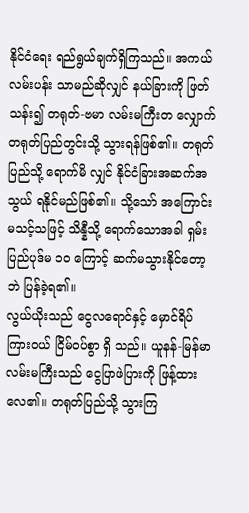နိုင်ငံရေး ရည်ရွယ်ချက်ရှိကြသည်။ အကယ်လမ်းပန်း သာမည်ဆိုလျှင် နယ်ခြားကို ဖြတ်သန်း၍ တရုတ်-ဗမာ လမ်းမကြီးတ လျှောက် တရုတ်ပြည်တွင်းသို့ သွားရန်ဖြစ်၏။ တရုတ်ပြည်သို့ ရောက်မိ လျှင် နိုင်ငံခြားအဆက်အသွယ် ရနိုင်မည်ဖြစ်၏။ သို့သော် အကြောင်း မသင့်သဖြင့် သိန္နီသို့ ရောက်သောအခါ ရှမ်းပြည်ပုဒ်မ ၁၀ ကြောင့် ဆက်မသွားနိုင်တော့ဘဲ ပြန်ခဲ့ရ၏။
လွယ်ယိုးသည် ငွေလရောင်နှင့် မှောင်ရိပ်ကြားဝယ် ငြိမ်ဝပ်စွာ ရှိ သည်။ ယူနန်-မြန်မာလမ်းမကြီးသည် ငွေပြာဖဲပြားကို ဖြန့်ထားလေ၏။ တရုတ်ပြည်သို့ သွားကြ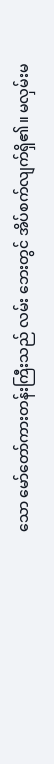သော မော်တော်ကားတန်းကြီးသည် လမ်း ဘေးတွင် အိပ်စက်လျက်ရှိ၏။ မလှမ်းမ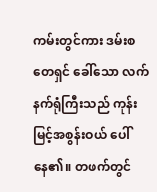ကမ်းတွင်ကား ဒမ်းစတေရှင် ခေါ်သော လက်နက်ရုံကြီးသည် ကုန်းမြင့်အစွန်းဝယ် ပေါ်နေ၏။ တဖက်တွင်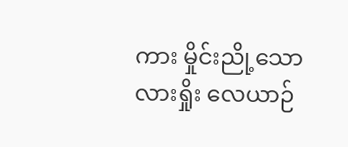ကား မှိုင်းညို့သော လားရှိုး လေယာဉ်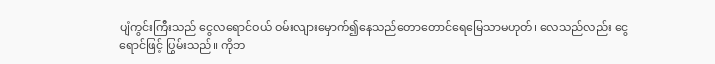ပျံကွင်းကြီးသည် ငွေလရောင်ဝယ် ဝမ်းလျားမှောက်၍နေသည်တောတောင်ရေမြေသာမဟုတ်၊ လေသည်လည်း ငွေရောင်ဖြင့် ပြွမ်းသည်။ ကိုဘ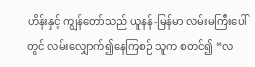ဟိန်းနှင့် ကျွန်တော်သည် ယူနန်-မြန်မာ လမ်းမကြီးပေါ် တွင် လမ်းလျှောက်၍နေကြစဉ် သူက စတင်၍ “လ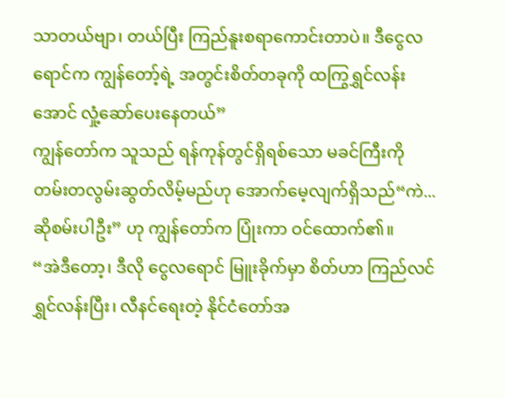သာတယ်ဗျာ၊ တယ်ပြီး ကြည်နူးစရာကောင်းတာပဲ။ ဒီငွေလရောင်က ကျွန်တော့်ရဲ့ အတွင်းစိတ်တခုကို ထကြွရွှင်လန်းအောင် လှုံ့ဆော်ပေးနေတယ်”
ကျွန်တော်က သူသည် ရန်ကုန်တွင်ရှိရစ်သော မခင်ကြီးကို တမ်းတလွမ်းဆွတ်လိမ့်မည်ဟု အောက်မေ့လျက်ရှိသည်“ကဲ... ဆိုစမ်းပါဦး” ဟု ကျွန်တော်က ပြုံးကာ ဝင်ထောက်၏။
“အဲဒီတော့၊ ဒီလို ငွေလရောင် မြူးခိုက်မှာ စိတ်ဟာ ကြည်လင် ရွှင်လန်းပြီး၊ လီနင်ရေးတဲ့ နိုင်ငံတော်အ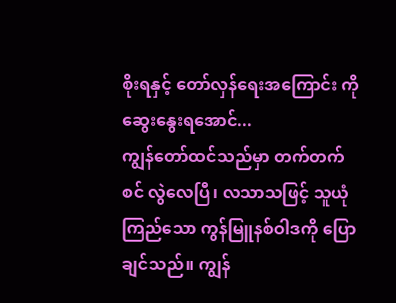စိုးရနှင့် တော်လှန်ရေးအကြောင်း ကို ဆွေးနွေးရအောင်...
ကျွန်တော်ထင်သည်မှာ တက်တက်စင် လွဲလေပြီ၊ လသာသဖြင့် သူယုံကြည်သော ကွန်မြူနစ်ဝါဒကို ပြောချင်သည်။ ကျွန်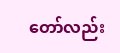တော်လည်း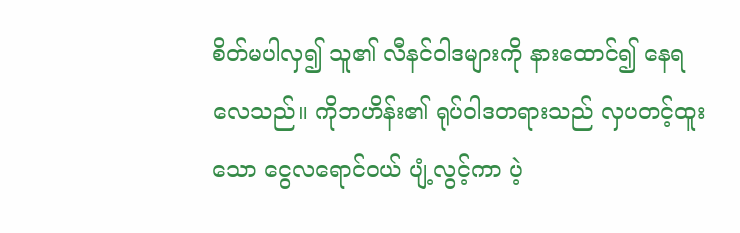စိတ်မပါလှ၍ သူ၏ လီနင်ဝါဒများကို နားထောင်၍ နေရလေသည်။ ကိုဘဟိန်း၏ ရုပ်ဝါဒတရားသည် လှပတင့်ထူးသော ငွေလရောင်ဝယ် ပျံ့လွင့်ကာ ပဲ့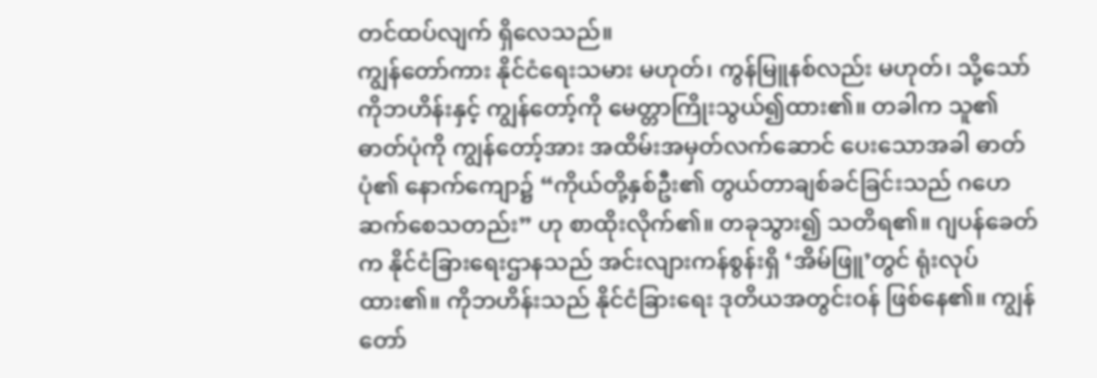တင်ထပ်လျက် ရှိလေသည်။
ကျွန်တော်ကား နိုင်ငံရေးသမား မဟုတ်၊ ကွန်မြူနစ်လည်း မဟုတ်၊ သို့သော် ကိုဘဟိန်းနှင့် ကျွန်တော့်ကို မေတ္တာကြိုးသွယ်၍ထား၏။ တခါက သူ၏ဓာတ်ပုံကို ကျွန်တော့်အား အထိမ်းအမှတ်လက်ဆောင် ပေးသောအခါ ဓာတ်ပုံ၏ နောက်ကျော၌ “ကိုယ်တို့နှစ်ဦး၏ တွယ်တာချစ်ခင်ခြင်းသည် ဂဟေဆက်စေသတည်း” ဟု စာထိုးလိုက်၏။ တခုသွား၍ သတိရ၏။ ဂျပန်ခေတ်က နိုင်ငံခြားရေးဌာနသည် အင်းလျားကန်စွန်းရှိ ‘အိမ်ဖြူ’တွင် ရုံးလုပ်ထား၏။ ကိုဘဟိန်းသည် နိုင်ငံခြားရေး ဒုတိယအတွင်းဝန် ဖြစ်နေ၏။ ကျွန်တော်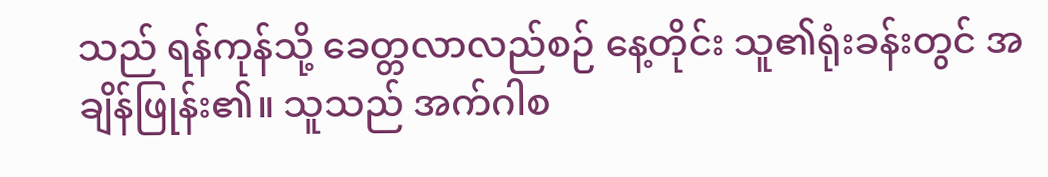သည် ရန်ကုန်သို့ ခေတ္တလာလည်စဉ် နေ့တိုင်း သူ၏ရုံးခန်းတွင် အချိန်ဖြုန်း၏။ သူသည် အက်ဂါစ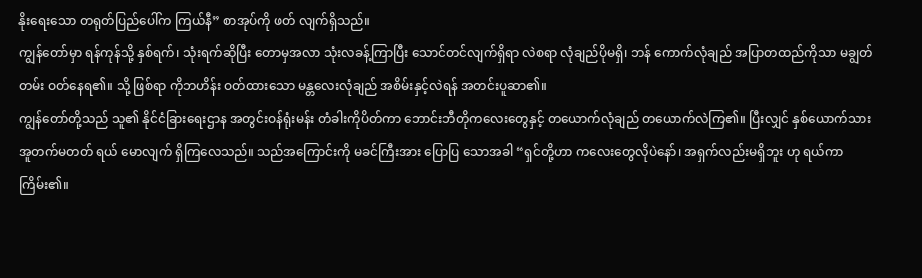နိုးရေးသော တရုတ်ပြည်ပေါ်က ကြယ်နီ” စာအုပ်ကို ဖတ် လျက်ရှိသည်။
ကျွန်တော်မှာ ရန်ကုန်သို့ နှစ်ရက်၊ သုံးရက်ဆိုပြီး တောမှအလာ သုံးလခန့်ကြာပြီး သောင်တင်လျက်ရှိရာ လဲစရာ လုံချည်ပိုမရှိ၊ ဘန် ကောက်လုံချည် အပြာတထည်ကိုသာ မချွတ်တမ်း ဝတ်နေရ၏။ သို့ ဖြစ်ရာ ကိုဘဟိန်း ဝတ်ထားသော မန္တလေးလုံချည် အစိမ်းနှင့်လဲရန် အတင်းပူဆာ၏။
ကျွန်တော်တို့သည် သူ၏ နိုင်ငံခြားရေးဌာန အတွင်းဝန်ရုံးမန်း တံခါးကိုပိတ်ကာ ဘောင်းဘီတိုကလေးတွေနှင့် တယောက်လုံချည် တယောက်လဲကြ၏။ ပြီးလျှင် နှစ်ယောက်သား အူတက်မတတ် ရယ် မောလျက် ရှိကြလေသည်။ သည်အကြောင်းကို မခင်ကြီးအား ပြောပြ သောအခါ “ရှင်တို့ဟာ ကလေးတွေလိုပဲနော်၊ အရှက်လည်းမရှိဘူး ဟု ရယ်ကာ ကြိမ်း၏။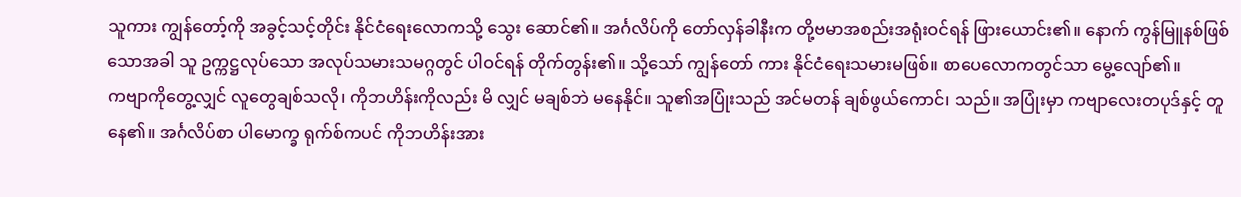သူကား ကျွန်တော့်ကို အခွင့်သင့်တိုင်း နိုင်ငံရေးလောကသို့ သွေး ဆောင်၏။ အင်္ဂလိပ်ကို တော်လှန်ခါနီးက တို့ဗမာအစည်းအရုံးဝင်ရန် ဖြားယောင်း၏။ နောက် ကွန်မြူနစ်ဖြစ်သောအခါ သူ ဥက္ကဋ္ဌလုပ်သော အလုပ်သမားသမဂ္ဂတွင် ပါဝင်ရန် တိုက်တွန်း၏။ သို့သော် ကျွန်တော် ကား နိုင်ငံရေးသမားမဖြစ်။ စာပေလောကတွင်သာ မွေ့လျော်၏။
ကဗျာကိုတွေ့လျှင် လူတွေချစ်သလို၊ ကိုဘဟိန်းကိုလည်း မိ လျှင် မချစ်ဘဲ မနေနိုင်။ သူ၏အပြုံးသည် အင်မတန် ချစ်ဖွယ်ကောင်၊ သည်။ အပြုံးမှာ ကဗျာလေးတပုဒ်နှင့် တူနေ၏။ အင်္ဂလိပ်စာ ပါမောက္ခ ရုက်စ်ကပင် ကိုဘဟိန်းအား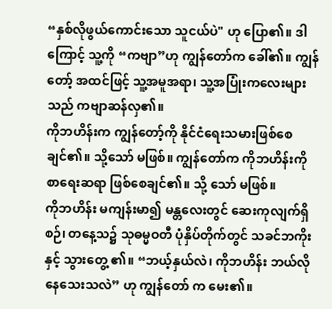“နှစ်လိုဖွယ်ကောင်းသော သူငယ်ပဲ" ဟု ပြော၏။ ဒါကြောင့် သူ့ကို “ကဗျာ”ဟု ကျွန်တော်က ခေါ်၏။ ကျွန်တော့် အထင်ဖြင့် သူ့အမူအရာ၊ သူ့အပြုံးကလေးများသည် ကဗျာဆန်လှ၏။
ကိုဘဟိန်းက ကျွန်တော့်ကို နိုင်ငံရေးသမားဖြစ်စေချင်၏။ သို့သော် မဖြစ်။ ကျွန်တော်က ကိုဘဟိန်းကို စာရေးဆရာ ဖြစ်စေချင်၏။ သို့ သော် မဖြစ်။
ကိုဘဟိန်း မကျန်းမာ၍ မန္တလေးတွင် ဆေးကုလျက်ရှိစဉ်၊ တနေ့သ၌ သုဓမ္မဝတီ ပုံနှိပ်တိုက်တွင် သခင်ဘကိုးနှင့် သွားတွေ့ ၏။ “ဘယ့်နှယ်လဲ၊ ကိုဘဟိန်း ဘယ်လိုနေသေးသလဲ” ဟု ကျွန်တော် က မေး၏။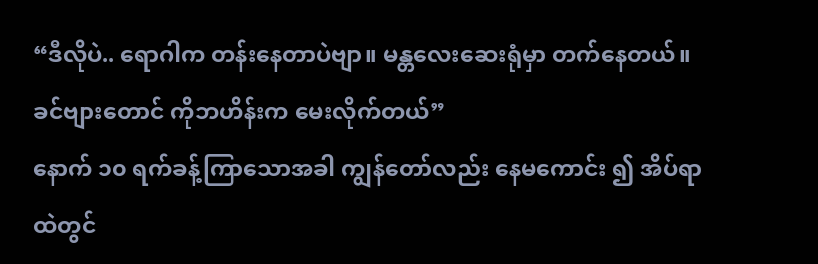“ဒီလိုပဲ.. ရောဂါက တန်းနေတာပဲဗျာ။ မန္တလေးဆေးရုံမှာ တက်နေတယ်။ ခင်ဗျားတောင် ကိုဘဟိန်းက မေးလိုက်တယ်”
နောက် ၁၀ ရက်ခန့်ကြာသောအခါ ကျွန်တော်လည်း နေမကောင်း ၍ အိပ်ရာထဲတွင်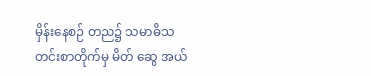မှိန်းနေစဉ် တည၌ သမာဓိသတင်းစာတိုက်မှ မိတ် ဆွေ အယ်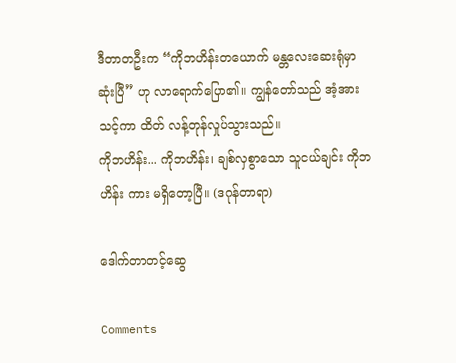ဒီတာတဦးက “ကိုဘဟိန်းတယောက် မန္တလေးဆေးရုံမှာ ဆုံးပြီ” ဟု လာရောက်ပြော၏။ ကျွန်တော်သည် အံ့အားသင့်ကာ ထိတ် လန့်တုန်လှုပ်သွားသည်။
ကိုဘဟိန်း... ကိုဘဟိန်း၊ ချစ်လှစွာသော သူငယ်ချင်း ကိုဘဟိန်း ကား မရှိတော့ပြီ။ (ဒဂုန်တာရာ)

ဒေါက်တာတင့်ဆွေ

Comments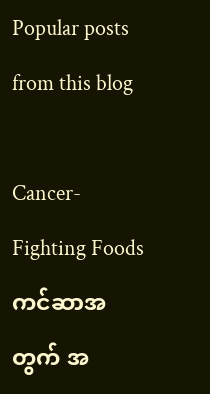Popular posts from this blog

Cancer-Fighting Foods ကင်ဆာအတွက် အ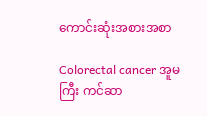ကောင်းဆုံးအစားအစာ

Colorectal cancer အူမကြီး ကင်ဆာ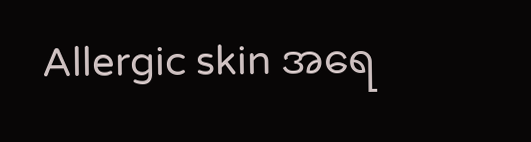Allergic skin အရေ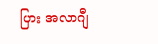ပြား အလာဂျီ